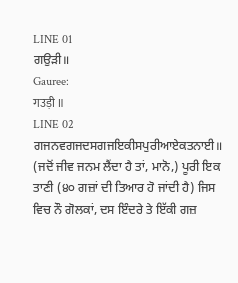LINE 01
ਗਉੜੀ॥
Gauree:
गउड़ी ॥
LINE 02
ਗਜਨਵਗਜਦਸਗਜਇਕੀਸਪੁਰੀਆਏਕਤਨਾਈ॥
(ਜਦੋਂ ਜੀਵ ਜਨਮ ਲੈਂਦਾ ਹੈ ਤਾਂ, ਮਾਨੋ,) ਪੂਰੀ ਇਕ ਤਾਣੀ (੪੦ ਗਜ਼ਾਂ ਦੀ ਤਿਆਰ ਹੋ ਜਾਂਦੀ ਹੈ) ਜਿਸ ਵਿਚ ਨੌ ਗੋਲਕਾਂ, ਦਸ ਇੰਦਰੇ ਤੇ ਇੱਕੀ ਗਜ਼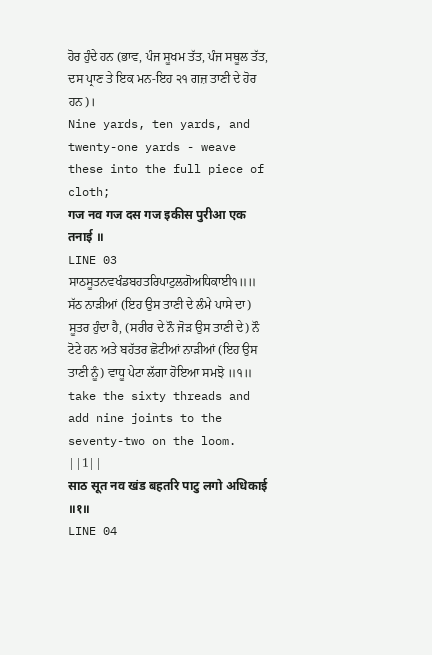ਹੋਰ ਹੁੰਦੇ ਹਨ (ਭਾਵ, ਪੰਜ ਸੂਖਮ ਤੱਤ, ਪੰਜ ਸਥੂਲ ਤੱਤ, ਦਸ ਪ੍ਰਾਣ ਤੇ ਇਕ ਮਨ-ਇਹ ੨੧ ਗਜ਼ ਤਾਣੀ ਦੇ ਹੋਰ ਹਨ)।
Nine yards, ten yards, and twenty-one yards - weave these into the full piece of cloth;
गज नव गज दस गज इकीस पुरीआ एक तनाई ॥
LINE 03
ਸਾਠਸੂਤਨਵਖੰਡਬਹਤਰਿਪਾਟੁਲਗੋਅਧਿਕਾਈ੧॥॥
ਸੱਠ ਨਾੜੀਆਂ (ਇਹ ਉਸ ਤਾਣੀ ਦੇ ਲੰਮੇ ਪਾਸੇ ਦਾ) ਸੂਤਰ ਹੁੰਦਾ ਹੈ, (ਸਰੀਰ ਦੇ ਨੌ ਜੋੜ ਉਸ ਤਾਣੀ ਦੇ) ਨੌ ਟੋਟੇ ਹਨ ਅਤੇ ਬਹੱਤਰ ਛੋਟੀਆਂ ਨਾੜੀਆਂ (ਇਹ ਉਸ ਤਾਣੀ ਨੂੰ) ਵਾਧੂ ਪੇਟਾ ਲੱਗਾ ਹੋਇਆ ਸਮਝੋ ॥੧॥
take the sixty threads and add nine joints to the seventy-two on the loom. ||1||
साठ सूत नव खंड बहतरि पाटु लगो अधिकाई ॥१॥
LINE 04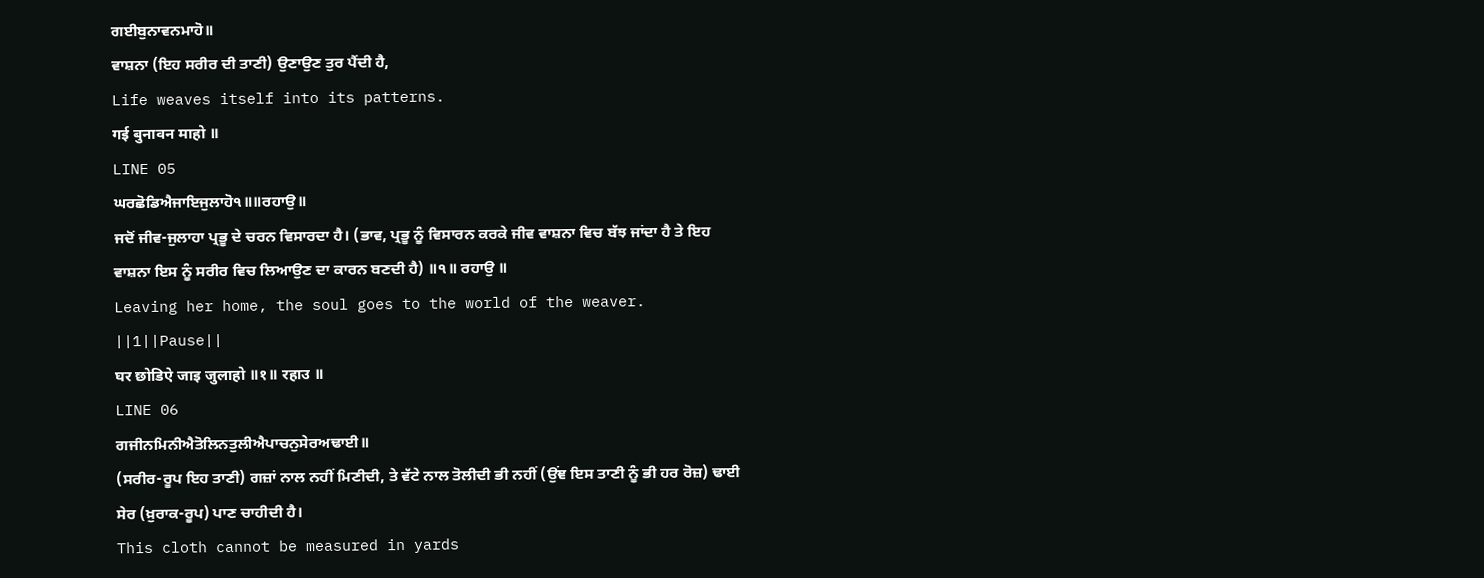ਗਈਬੁਨਾਵਨਮਾਹੋ॥
ਵਾਸ਼ਨਾ (ਇਹ ਸਰੀਰ ਦੀ ਤਾਣੀ) ਉਣਾਉਣ ਤੁਰ ਪੈਂਦੀ ਹੈ,
Life weaves itself into its patterns.
गई बुनावन माहो ॥
LINE 05
ਘਰਛੋਡਿਐਜਾਇਜੁਲਾਹੋ੧॥॥ਰਹਾਉ॥
ਜਦੋਂ ਜੀਵ-ਜੁਲਾਹਾ ਪ੍ਰਭੂ ਦੇ ਚਰਨ ਵਿਸਾਰਦਾ ਹੈ। (ਭਾਵ, ਪ੍ਰਭੂ ਨੂੰ ਵਿਸਾਰਨ ਕਰਕੇ ਜੀਵ ਵਾਸ਼ਨਾ ਵਿਚ ਬੱਝ ਜਾਂਦਾ ਹੈ ਤੇ ਇਹ ਵਾਸ਼ਨਾ ਇਸ ਨੂੰ ਸਰੀਰ ਵਿਚ ਲਿਆਉਣ ਦਾ ਕਾਰਨ ਬਣਦੀ ਹੈ) ॥੧॥ ਰਹਾਉ ॥
Leaving her home, the soul goes to the world of the weaver. ||1||Pause||
घर छोडिऐ जाइ जुलाहो ॥१॥ रहाउ ॥
LINE 06
ਗਜੀਨਮਿਨੀਐਤੋਲਿਨਤੁਲੀਐਪਾਚਨੁਸੇਰਅਢਾਈ॥
(ਸਰੀਰ-ਰੂਪ ਇਹ ਤਾਣੀ) ਗਜ਼ਾਂ ਨਾਲ ਨਹੀਂ ਮਿਣੀਦੀ, ਤੇ ਵੱਟੇ ਨਾਲ ਤੋਲੀਦੀ ਭੀ ਨਹੀਂ (ਉਂਞ ਇਸ ਤਾਣੀ ਨੂੰ ਭੀ ਹਰ ਰੋਜ਼) ਢਾਈ ਸੇਰ (ਖ਼ੁਰਾਕ-ਰੂਪ) ਪਾਣ ਚਾਹੀਦੀ ਹੈ।
This cloth cannot be measured in yards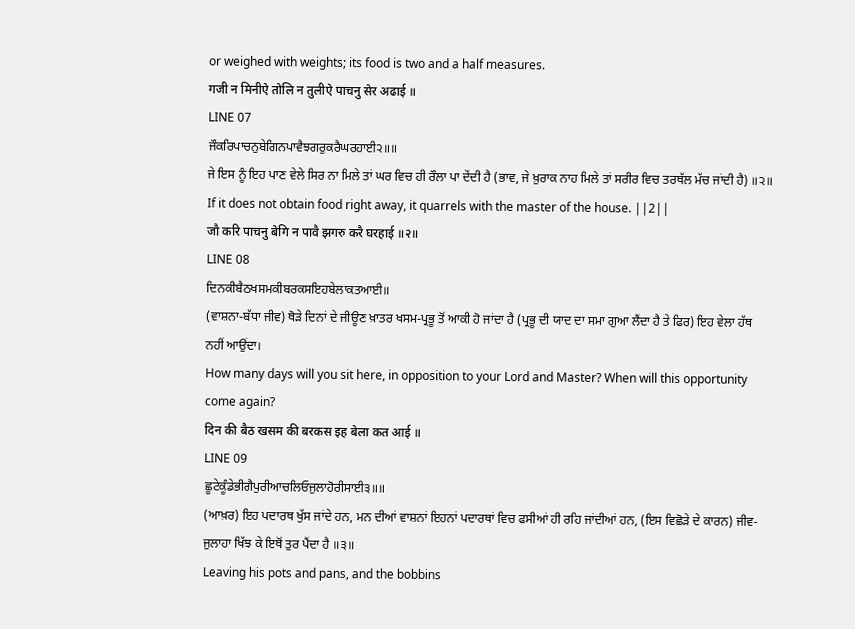or weighed with weights; its food is two and a half measures.
गजी न मिनीऐ तोलि न तुलीऐ पाचनु सेर अढाई ॥
LINE 07
ਜੌਕਰਿਪਾਚਨੁਬੇਗਿਨਪਾਵੈਝਗਰੁਕਰੈਘਰਹਾਈ੨॥॥
ਜੇ ਇਸ ਨੂੰ ਇਹ ਪਾਣ ਵੇਲੇ ਸਿਰ ਨਾ ਮਿਲੇ ਤਾਂ ਘਰ ਵਿਚ ਹੀ ਰੌਲਾ ਪਾ ਦੇਂਦੀ ਹੈ (ਭਾਵ, ਜੇ ਖ਼ੁਰਾਕ ਨਾਹ ਮਿਲੇ ਤਾਂ ਸਰੀਰ ਵਿਚ ਤਰਥੱਲ ਮੱਚ ਜਾਂਦੀ ਹੈ) ॥੨॥
If it does not obtain food right away, it quarrels with the master of the house. ||2||
जौ करि पाचनु बेगि न पावै झगरु करै घरहाई ॥२॥
LINE 08
ਦਿਨਕੀਬੈਠਖਸਮਕੀਬਰਕਸਇਹਬੇਲਾਕਤਆਈ॥
(ਵਾਸ਼ਨਾ-ਬੱਧਾ ਜੀਵ) ਥੋੜੇ ਦਿਨਾਂ ਦੇ ਜੀਊਣ ਖ਼ਾਤਰ ਖਸਮ-ਪ੍ਰਭੂ ਤੋਂ ਆਕੀ ਹੋ ਜਾਂਦਾ ਹੈ (ਪ੍ਰਭੂ ਦੀ ਯਾਦ ਦਾ ਸਮਾ ਗੁਆ ਲੈਂਦਾ ਹੈ ਤੇ ਫਿਰ) ਇਹ ਵੇਲਾ ਹੱਥ ਨਹੀਂ ਆਉਂਦਾ।
How many days will you sit here, in opposition to your Lord and Master? When will this opportunity come again?
दिन की बैठ खसम की बरकस इह बेला कत आई ॥
LINE 09
ਛੂਟੇਕੂੰਡੇਭੀਗੈਪੁਰੀਆਚਲਿਓਜੁਲਾਹੋਰੀਸਾਈ੩॥॥
(ਆਖ਼ਰ) ਇਹ ਪਦਾਰਥ ਖੁੱਸ ਜਾਂਦੇ ਹਨ, ਮਨ ਦੀਆਂ ਵਾਸ਼ਨਾਂ ਇਹਨਾਂ ਪਦਾਰਥਾਂ ਵਿਚ ਫਸੀਆਂ ਹੀ ਰਹਿ ਜਾਂਦੀਆਂ ਹਨ, (ਇਸ ਵਿਛੋੜੇ ਦੇ ਕਾਰਨ) ਜੀਵ-ਜੁਲਾਹਾ ਖਿੱਝ ਕੇ ਇਥੋਂ ਤੁਰ ਪੈਂਦਾ ਹੈ ॥੩॥
Leaving his pots and pans, and the bobbins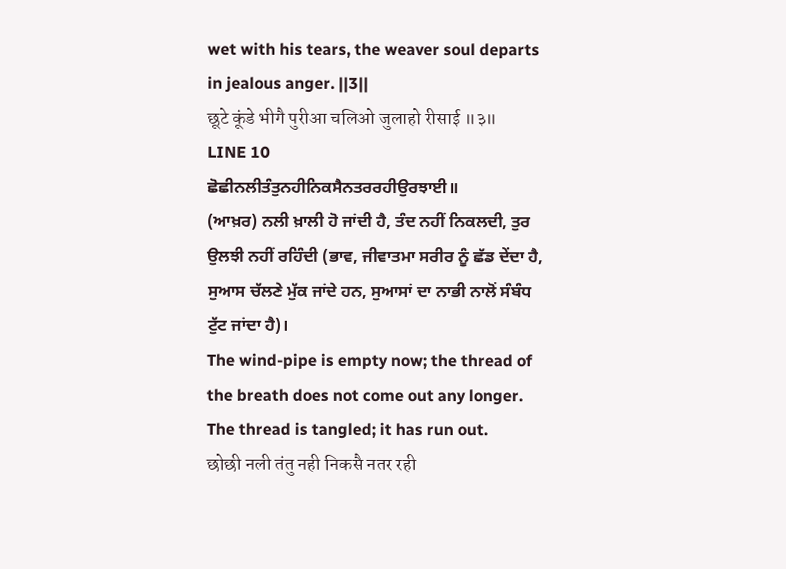wet with his tears, the weaver soul departs in jealous anger. ||3||
छूटे कूंडे भीगै पुरीआ चलिओ जुलाहो रीसाई ॥३॥
LINE 10
ਛੋਛੀਨਲੀਤੰਤੁਨਹੀਨਿਕਸੈਨਤਰਰਹੀਉਰਝਾਈ॥
(ਆਖ਼ਰ) ਨਲੀ ਖ਼ਾਲੀ ਹੋ ਜਾਂਦੀ ਹੈ, ਤੰਦ ਨਹੀਂ ਨਿਕਲਦੀ, ਤੁਰ ਉਲਝੀ ਨਹੀਂ ਰਹਿੰਦੀ (ਭਾਵ, ਜੀਵਾਤਮਾ ਸਰੀਰ ਨੂੰ ਛੱਡ ਦੇਂਦਾ ਹੈ, ਸੁਆਸ ਚੱਲਣੇ ਮੁੱਕ ਜਾਂਦੇ ਹਨ, ਸੁਆਸਾਂ ਦਾ ਨਾਭੀ ਨਾਲੋਂ ਸੰਬੰਧ ਟੁੱਟ ਜਾਂਦਾ ਹੈ)।
The wind-pipe is empty now; the thread of the breath does not come out any longer. The thread is tangled; it has run out.
छोछी नली तंतु नही निकसै नतर रही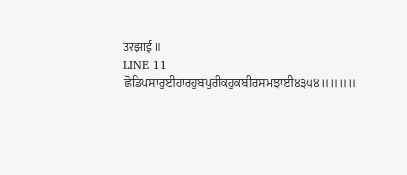उरझाई ॥
LINE 11
ਛੋਡਿਪਸਾਰੁਈਹਾਰਹੁਬਪੁਰੀਕਹੁਕਬੀਰਸਮਝਾਈ੪੩੫੪॥॥॥॥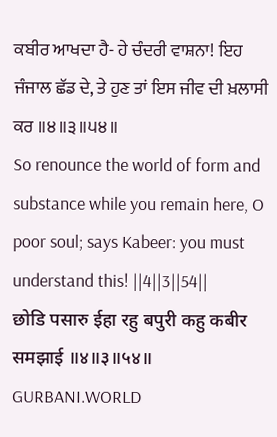ਕਬੀਰ ਆਖਦਾ ਹੈ- ਹੇ ਚੰਦਰੀ ਵਾਸ਼ਨਾ! ਇਹ ਜੰਜਾਲ ਛੱਡ ਦੇ, ਤੇ ਹੁਣ ਤਾਂ ਇਸ ਜੀਵ ਦੀ ਖ਼ਲਾਸੀ ਕਰ ॥੪॥੩॥੫੪॥
So renounce the world of form and substance while you remain here, O poor soul; says Kabeer: you must understand this! ||4||3||54||
छोडि पसारु ईहा रहु बपुरी कहु कबीर समझाई ॥४॥३॥५४॥
GURBANI.WORLD